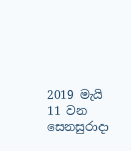2019 මැයි 11 වන සෙනසුරාදා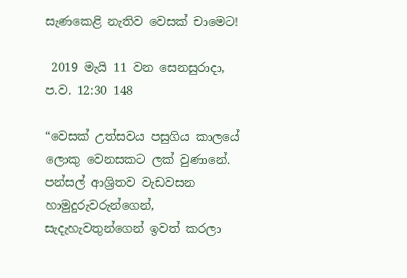සැණකෙළි නැතිව වෙසක් චාමෙට!

 2019 මැයි 11 වන සෙනසුරාදා, ප.ව. 12:30 148

“වෙසක් උත්සවය පසුගිය කාලයේ ලොකු වෙනසකට ලක් වුණානේ. පන්සල් ආශ්‍රිතව වැඩවසන හාමුදුරුවරුන්ගෙන්, සැදැහැවතුන්ගෙන් ඉවත් කරලා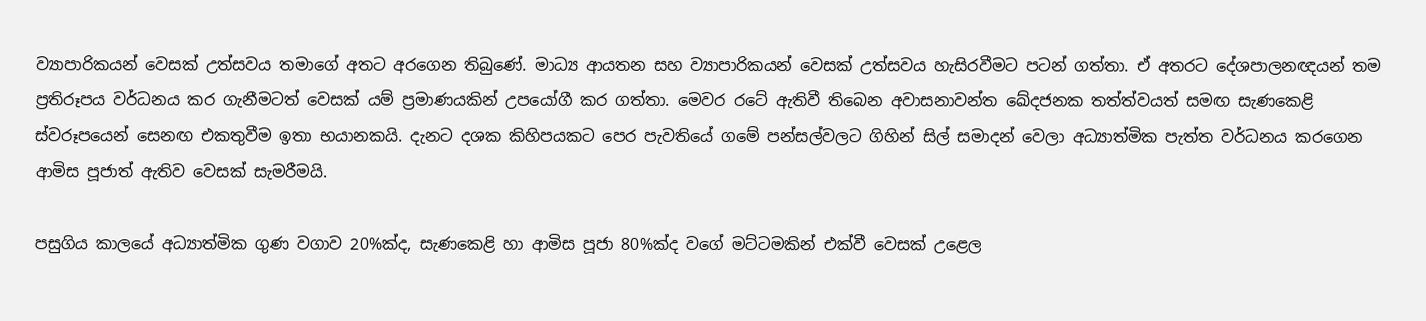ව්‍යාපාරිකයන් වෙසක් උත්සවය තමාගේ අතට අරගෙන තිබුණේ. මාධ්‍ය ආයතන සහ ව්‍යාපාරිකයන් වෙසක් උත්සවය හැසිරවීමට පටන් ගත්තා. ඒ අතරට දේශපාලනඥයන් තම ප්‍රතිරූපය වර්ධනය කර ගැනීමටත් වෙසක් යම් ප්‍රමාණයකින් උපයෝගී කර ගත්තා. මෙවර රටේ ඇතිවී තිබෙන අවාසනාවන්ත ඛේදජනක තත්ත්වයත් සමඟ සැණකෙළි ස්වරූපයෙන් සෙනඟ එකතුවීම ඉතා භයානකයි. දැනට දශක කිහිපයකට පෙර පැවතියේ ගමේ පන්සල්වලට ගිහින් සිල් සමාදන් වෙලා අධ්‍යාත්මික පැත්ත වර්ධනය කරගෙන ආමිස පූජාත් ඇතිව වෙසක් සැමරීමයි.

පසුගිය කාලයේ අධ්‍යාත්මික ගුණ වගාව 20%ක්ද, සැණකෙළි හා ආමිස පූජා 80%ක්ද වගේ මට්ටමකින් එක්වී වෙසක් උළෙල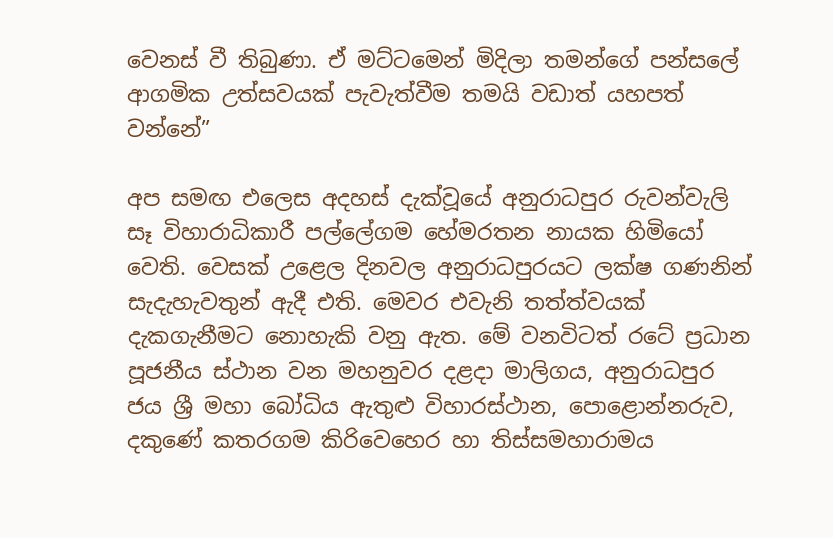වෙනස් වී තිබුණා. ඒ මට්ටමෙන් මිදිලා තමන්ගේ පන්සලේ ආගමික උත්සවයක් පැවැත්වීම තමයි වඩාත් යහපත් වන්නේ”

අප සමඟ එලෙස අදහස් දැක්වූයේ අනුරාධපුර රුවන්වැලි සෑ විහාරාධිකාරී පල්ලේගම හේමරතන නායක හිමියෝ වෙති. වෙසක් උළෙල දිනවල අනුරාධපුරයට ලක්ෂ ගණනින් සැදැහැවතුන් ඇදී එති. මෙවර එවැනි තත්ත්වයක් දැකගැනීමට නොහැකි වනු ඇත. මේ වනවිටත් රටේ ප්‍රධාන පූජනීය ස්ථාන වන මහනුවර දළදා මාලිගය, අනුරාධපුර ජය ශ්‍රී මහා බෝධිය ඇතුළු විහාරස්ථාන, පොළොන්නරුව, දකුණේ කතරගම කිරිවෙහෙර හා තිස්සමහාරාමය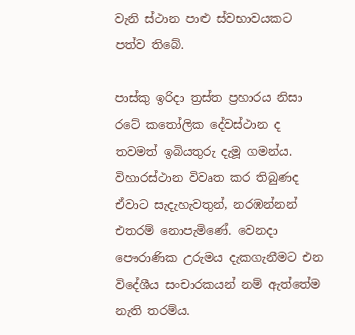වැනි ස්ථාන පාළු ස්වභාවයකට පත්ව තිබේ.

පාස්කු ඉරිදා ත්‍රස්ත ප්‍රහාරය නිසා රටේ කතෝලික දේවස්ථාන ද තවමත් ඉබියතුරු දැමූ ගමන්ය. විහාරස්ථාන විවෘත කර තිබුණද ඒවාට සැදැහැවතුන්, නරඹන්නන් එතරම් නොපැමිණේ. වෙනදා පෞරාණික උරුමය දැකගැනීමට එන විදේශීය සංචාරකයන් නම් ඇත්තේම නැති තරම්ය.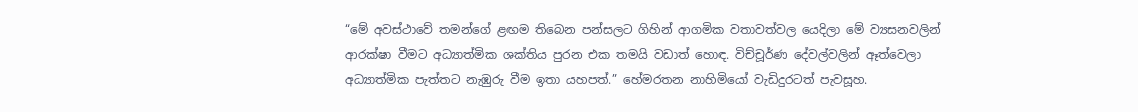“මේ අවස්ථාවේ තමන්ගේ ළඟම තිබෙන පන්සලට ගිහින් ආගමික වතාවත්වල යෙදිලා මේ ව්‍යසනවලින් ආරක්ෂා වීමට අධ්‍යාත්මික ශක්තිය පුරන එක තමයි වඩාත් හොඳ. විච්චූර්ණ දේවල්වලින් ඈත්වෙලා අධ්‍යාත්මික පැත්තට නැඹුරු වීම ඉතා යහපත්.” හේමරතන නාහිමියෝ වැඩිදුරටත් පැවසූහ.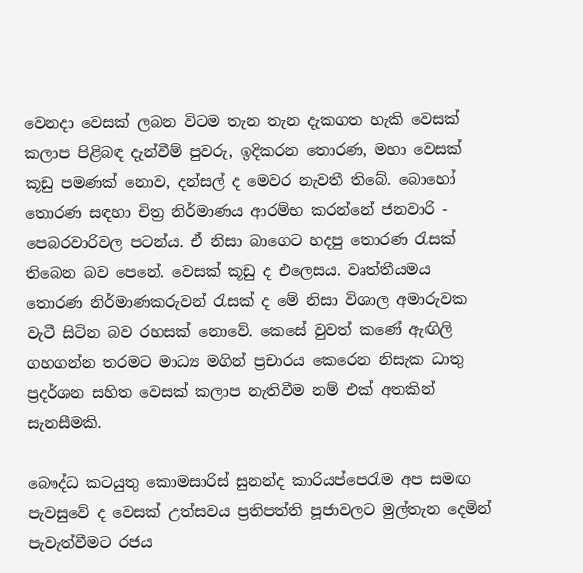වෙනදා වෙසක් ලබන විටම තැන තැන දැකගත හැකි වෙසක් කලාප පිළිබඳ දැන්වීම් පුවරු, ඉදිකරන තොරණ, මහා වෙසක් කූඩු පමණක් නොව, දන්සල් ද මෙවර නැවතී තිබේ. බොහෝ තොරණ සඳහා චිත්‍ර නිර්මාණය ආරම්භ කරන්නේ ජනවාරි - පෙබරවාරිවල පටන්ය. ඒ නිසා බාගෙට හදපු තොරණ රැසක් තිබෙන බව පෙනේ. වෙසක් කූඩු ද එලෙසය. වෘත්තීයමය තොරණ නිර්මාණකරුවන් රැසක් ද මේ නිසා විශාල අමාරුවක වැටී සිටින බව රහසක් නොවේ. කෙසේ වුවත් කණේ ඇඟිලි ගහගන්න තරමට මාධ්‍ය මගින් ප්‍රචාරය කෙරෙන නිසැක ධාතු ප්‍රදර්ශන සහිත වෙසක් කලාප නැතිවීම නම් එක් අතකින් සැනසීමකි.

බෞද්ධ කටයුතු කොමසාරිස් සුනන්ද කාරියප්පෙරැම අප සමඟ පැවසුවේ ද වෙසක් උත්සවය ප්‍රතිපත්ති පූජාවලට මුල්තැන දෙමින් පැවැත්වීමට රජය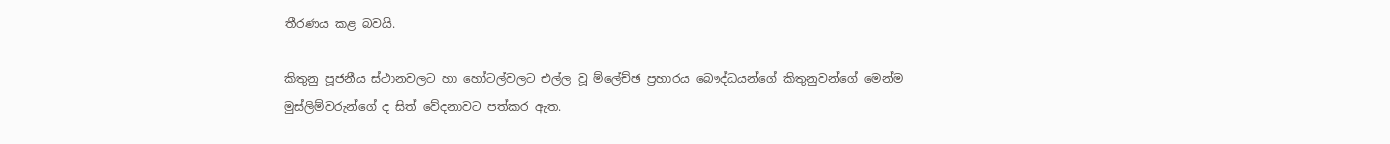තීරණය කළ බවයි.

කිතුනු පූජනීය ස්ථානවලට හා හෝටල්වලට එල්ල වූ ම්ලේච්ඡ ප්‍රහාරය බෞද්ධයන්ගේ කිතුනුවන්ගේ මෙන්ම මුස්ලිම්වරුන්ගේ ද සිත් වේදනාවට පත්කර ඇත.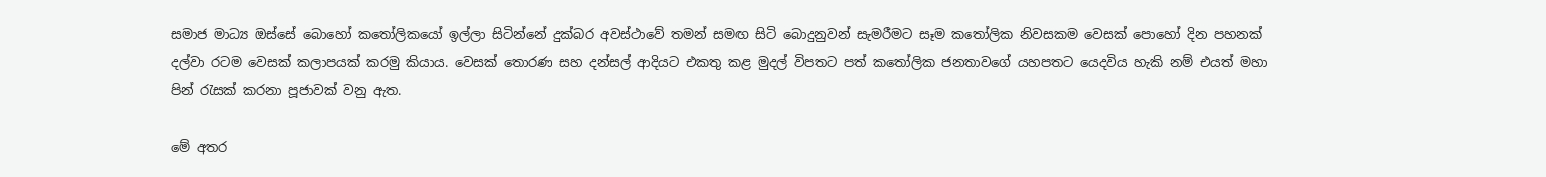සමාජ මාධ්‍ය ඔස්සේ බොහෝ කතෝලිකයෝ ඉල්ලා සිටින්නේ දුක්බර අවස්ථාවේ තමන් සමඟ සිටි බොදුනුවන් සැමරීමට සෑම කතෝලික නිවසකම වෙසක් පොහෝ දින පහනක් දල්වා රටම වෙසක් කලාපයක් කරමු කියාය. වෙසක් තොරණ සහ දන්සල් ආදියට එකතු කළ මුදල් විපතට පත් කතෝලික ජනතාවගේ යහපතට යෙදවිය හැකි නම් එයත් මහා පින් රැසක් කරනා පූජාවක් වනු ඇත.

මේ අතර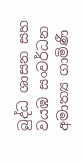බුද්ධ ශාසන සහ වයඹ සංවර්ධන අමාත්‍ය ගාමිණී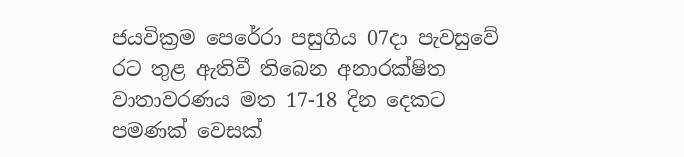ජයවික්‍රම පෙරේරා පසුගිය 07දා පැවසුවේ රට තුළ ඇතිවී තිබෙන අනාරක්ෂිත වාතාවරණය මත 17-18 දින දෙකට පමණක් වෙසක්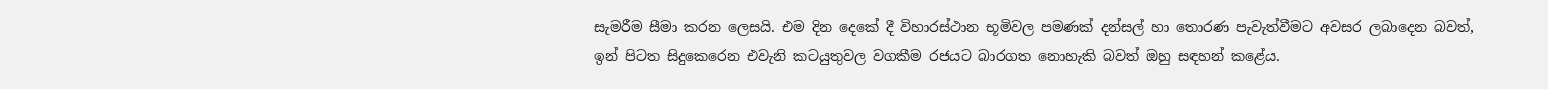සැමරීම සීමා කරන ලෙසයි. එම දින දෙකේ දී විහාරස්ථාන භූමිවල පමණක් දන්සල් හා තොරණ පැවැත්වීමට අවසර ලබාදෙන බවත්, ඉන් පිටත සිදුකෙරෙන එවැනි කටයුතුවල වගකීම රජයට බාරගත නොහැකි බවත් ඔහු සඳහන් කළේය.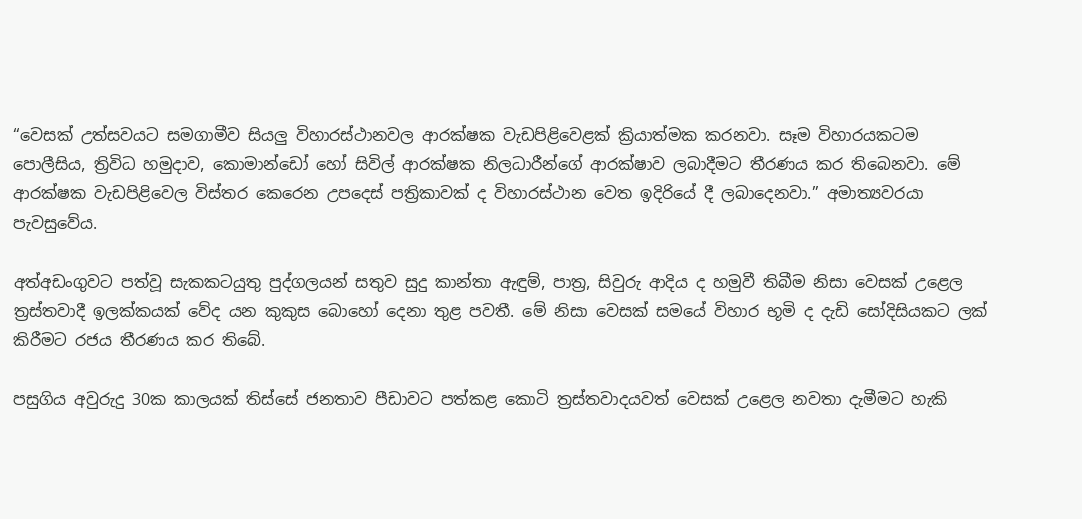“වෙසක් උත්සවයට සමගාමීව සියලු විහාරස්ථානවල ආරක්ෂක වැඩපිළිවෙළක් ක්‍රියාත්මක කරනවා. සෑම විහාරයකටම පොලීසිය, ත්‍රිවිධ හමුදාව, කොමාන්ඩෝ හෝ සිවිල් ආරක්ෂක නිලධාරීන්ගේ ආරක්ෂාව ලබාදීමට තීරණය කර තිබෙනවා. මේ ආරක්ෂක වැඩපිළිවෙල විස්තර කෙරෙන උපදෙස් පත්‍රිකාවක් ද විහාරස්ථාන වෙත ඉදිරියේ දී ලබාදෙනවා.” අමාත්‍යවරයා පැවසුවේය.

අත්අඩංගුවට පත්වූ සැකකටයුතු පුද්ගලයන් සතුව සුදු කාන්තා ඇඳුම්, පාත්‍ර, සිවුරු ආදිය ද හමුවී තිබීම නිසා වෙසක් උළෙල ත්‍රස්තවාදී ඉලක්කයක් වේද යන කුකුස බොහෝ දෙනා තුළ පවතී. මේ නිසා වෙසක් සමයේ විහාර භූමි ද දැඩි සෝදිසියකට ලක් කිරීමට රජය තීරණය කර තිබේ.

පසුගිය අවුරුදු 30ක කාලයක් තිස්සේ ජනතාව පීඩාවට පත්කළ කොටි ත්‍රස්තවාදයවත් වෙසක් උළෙල නවතා දැමීමට හැකි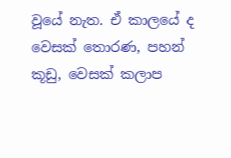වූයේ නැත. ඒ කාලයේ ද වෙසක් තොරණ, පහන් කූඩු, වෙසක් කලාප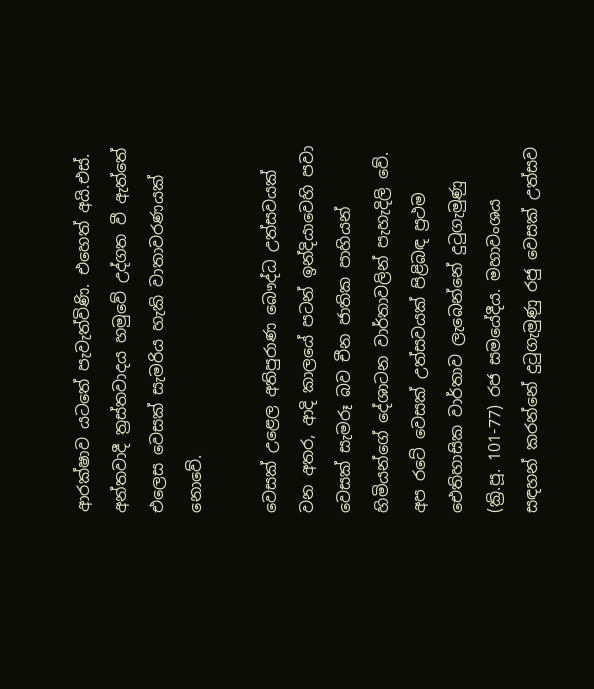ආරක්ෂාව යටතේ පැවැත්විණි. එහෙත් අයි.එස්. අන්තවාදී ත්‍රස්තවාදය හමුවේ උද්ගත වී ඇත්තේ එලෙස වෙසක් සැමරිය හැකි වාතාවරණයක් නොවේ.

වෙසක් උළෙල අතිපුරාණ බෞද්ධ උත්සවයක් වන අතර, ආදි කාලයේ පටන් ඉන්දියාවෙහි පවා වෙසක් සැමරූ බව චීන ජාතික පාහියන් හිමියන්ගේ දේශාටන වාර්තාවලින් පැහැදිලි වේ. අප රටේ වෙසක් උත්සවයක් පිළිබඳ ප්‍රථම ඓතිහාසික වාර්තාව ලැබෙන්නේ දුටුගැමුණු (ක්‍රි.පූ. 101-77) රජ සමයේදීය. මහාවංශය සඳහන් කරන්නේ දුටුගැමුණු රජු වෙසක් උත්සව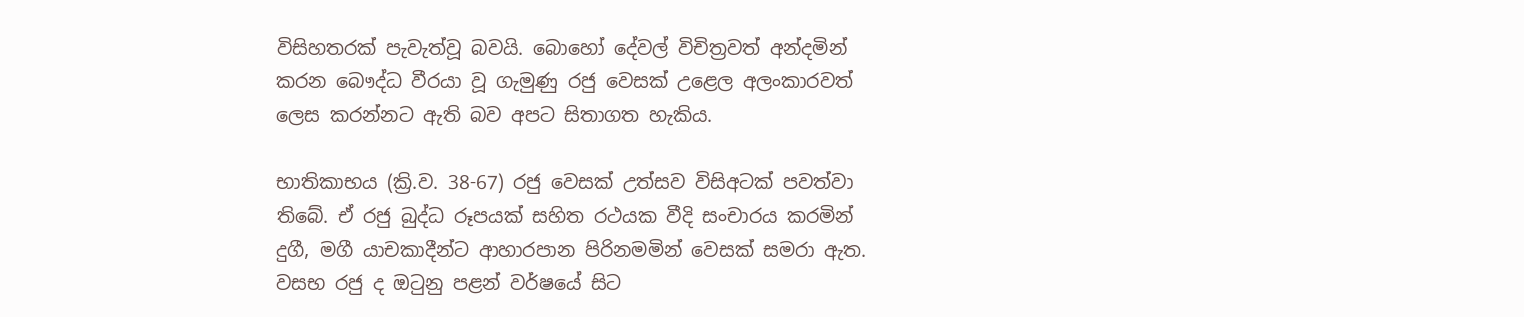විසිහතරක් පැවැත්වූ බවයි. බොහෝ දේවල් විචිත්‍රවත් අන්දමින් කරන බෞද්ධ වීරයා වූ ගැමුණු රජු වෙසක් උළෙල අලංකාරවත් ලෙස කරන්නට ඇති බව අපට සිතාගත හැකිය.

භාතිකාභය (ක්‍රි.ව. 38-67) රජු වෙසක් උත්සව විසිඅටක් පවත්වා තිබේ. ඒ රජු බුද්ධ රූපයක් සහිත රථයක වීදි සංචාරය කරමින් දුගී, මගී යාචකාදීන්ට ආහාරපාන පිරිනමමින් වෙසක් සමරා ඇත. වසභ රජු ද ඔටුනු පළන් වර්ෂයේ සිට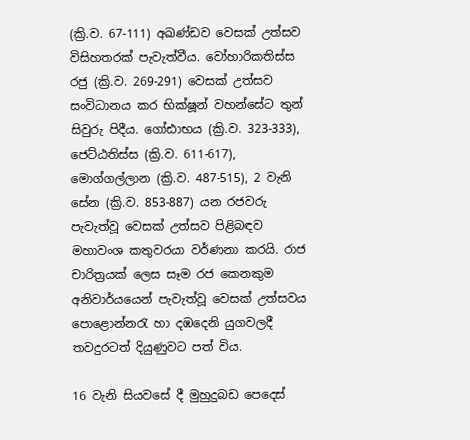(ක්‍රි.ව. 67-111) අඛණ්ඩව වෙසක් උත්සව විසිහතරක් පැවැත්වීය. වෝහාරිකතිස්ස රජු (ක්‍රි.ව. 269-291) වෙසක් උත්සව සංවිධානය කර භික්ෂූන් වහන්සේට තුන් සිවුරු පිදීය. ගෝඪාභය (ක්‍රි.ව. 323-333), ජෙට්ඨතිස්ස (ක්‍රි.ව. 611-617), මොග්ගල්ලාන (ක්‍රි.ව. 487-515), 2 වැනි සේන (ක්‍රි.ව. 853-887) යන රජවරු පැවැත්වූ වෙසක් උත්සව පිළිබඳව මහාවංශ කතුවරයා වර්ණනා කරයි. රාජ චාරිත්‍රයක් ලෙස සෑම රජ කෙනකුම අනිවාර්යයෙන් පැවැත්වූ වෙසක් උත්සවය පොළොන්නරැ හා දඹදෙනි යුගවලදී තවදුරටත් දියුණුවට පත් විය.

16 වැනි සියවසේ දී මුහුදුබඩ පෙදෙස්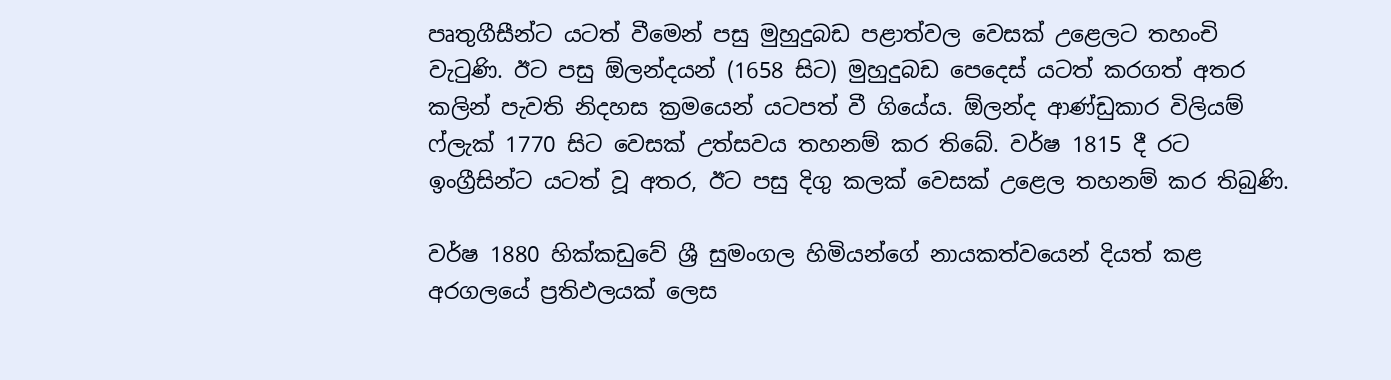පෘතුගීසීන්ට යටත් වීමෙන් පසු මුහුදුබඩ පළාත්වල වෙසක් උළෙලට තහංචි වැටුණි. ඊට පසු ඕලන්දයන් (1658 සිට) මුහුදුබඩ පෙදෙස් යටත් කරගත් අතර කලින් පැවති නිදහස ක්‍රමයෙන් යටපත් වී ගියේය. ඕලන්ද ආණ්ඩුකාර විලියම් ෆ්ලැක් 1770 සිට වෙසක් උත්සවය තහනම් කර තිබේ. වර්ෂ 1815 දී රට ඉංග්‍රීසින්ට යටත් වූ අතර, ඊට පසු දිගු කලක් වෙසක් උළෙල තහනම් කර තිබුණි.

වර්ෂ 1880 හික්කඩුවේ ශ්‍රී සුමංගල හිමියන්ගේ නායකත්වයෙන් දියත් කළ අරගලයේ ප්‍රතිඵලයක් ලෙස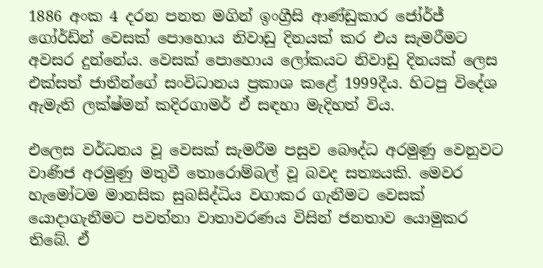1886 අංක 4 දරන පනත මගින් ඉංග්‍රීසි ආණ්ඩුකාර ජෝර්ජ් ගෝර්ඩ්න් වෙසක් පොහොය නිවාඩු දිනයක් කර එය සැමරීමට අවසර දුන්නේය. වෙසක් පොහොය ලෝකයට නිවාඩු දිනයක් ලෙස එක්සත් ජාතීන්ගේ සංවිධානය ප්‍රකාශ කළේ 1999දීය. හිටපු විදේශ ඇමැති ලක්ෂ්මන් කදිරගාමර් ඒ සඳහා මැදිහත් විය.

එලෙස වර්ධනය වූ වෙසක් සැමරීම පසුව බෞද්ධ අරමුණු වෙනුවට වාණිජ අරමුණු මතුවී තොරොම්බල් වූ බවද සත්‍යයකි. මෙවර හැමෝටම මානසික සුබසිද්ධිය වගාකර ගැනීමට වෙසක් යොදාගැනීමට පවත්නා වාතාවරණය විසින් ජනතාව යොමුකර තිබේ. ඒ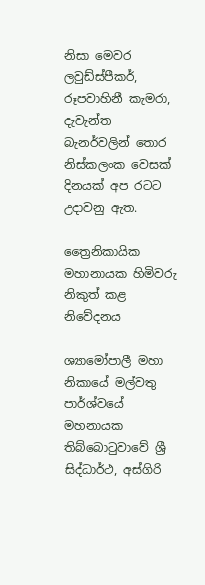නිසා මෙවර ලවුඩ්ස්පීකර්, රූපවාහිනී කැමරා, දැවැන්ත බැනර්වලින් තොර නිස්කලංක වෙසක් දිනයක් අප රටට උදාවනු ඇත.

ත්‍රෛනිකායික මහානායක හිමිවරු නිකුත් කළ නිවේදනය

ශ්‍යාමෝපාලී මහා නිකායේ මල්වතු පාර්ශ්වයේ මහනායක තිබ්බොටුවාවේ ශ්‍රී සිද්ධාර්ථ, අස්ගිරි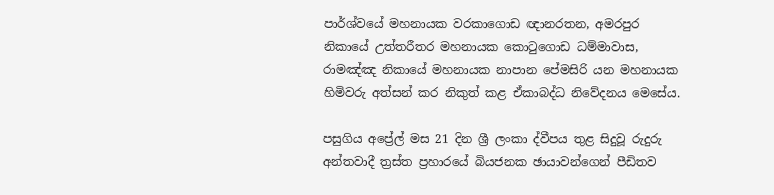පාර්ශ්වයේ මහනායක වරකාගොඩ ඥානරතන, අමරපුර නිකායේ උත්තරීතර මහනායක කොටුගොඩ ධම්මාවාස, රාමඤ්ඤ නිකායේ මහනායක නාපාන පේමසිරි යන මහනායක හිමිවරු අත්සන් කර නිකුත් කළ ඒකාබද්ධ නිවේදනය මෙසේය.

පසුගිය අප්‍රේල් මස 21 දින ශ්‍රී ලංකා ද්වීපය තුළ සිදුවූ රුදුරු අන්තවාදී ත්‍රස්ත ප්‍රහාරයේ බියජනක ඡායාවන්ගෙන් පීඩිතව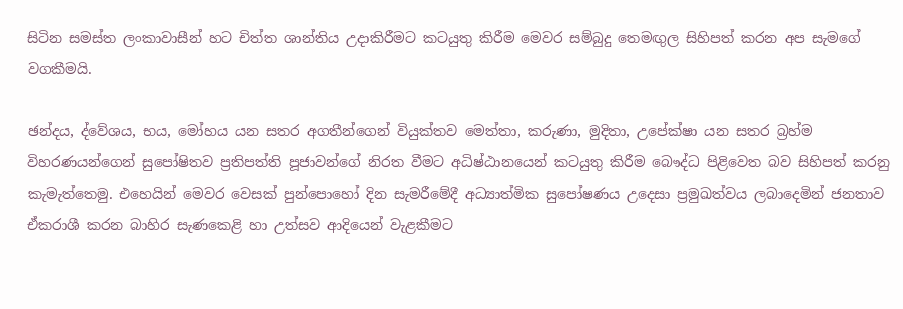සිටින සමස්ත ලංකාවාසීන් හට චිත්ත ශාන්තිය උදාකිරීමට කටයුතු කිරීම මෙවර සම්බුදු තෙමඟුල සිහිපත් කරන අප සැමගේ වගකීමයි.

ඡන්දය, ද්වේශය, භය, මෝහය යන සතර අගතීන්ගෙන් වියුක්තව මෙත්තා, කරුණා, මුදිතා, උපේක්ෂා යන සතර බ්‍රහ්ම විහරණයන්ගෙන් සුපෝෂිතව ප්‍රතිපත්ති පූජාවන්ගේ නිරත වීමට අධිෂ්ඨානයෙන් කටයුතු කිරීම බෞද්ධ පිළිවෙත බව සිහිපත් කරනු කැමැත්තෙමු. එහෙයින් මෙවර වෙසක් පුන්පොහෝ දින සැමරීමේදී අධ්‍යාත්මික සුපෝෂණය උදෙසා ප්‍රමුඛත්වය ලබාදෙමින් ජනතාව ඒකරාශී කරන බාහිර සැණකෙළි හා උත්සව ආදියෙන් වැළකීමට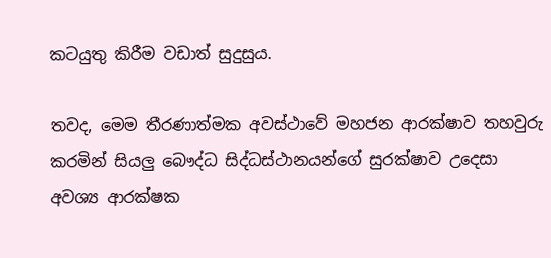කටයුතු කිරීම වඩාත් සුදුසුය.

තවද, මෙම තීරණාත්මක අවස්ථාවේ මහජන ආරක්ෂාව තහවුරු කරමින් සියලු බෞද්ධ සිද්ධස්ථානයන්ගේ සුරක්ෂාව උදෙසා අවශ්‍ය ආරක්ෂක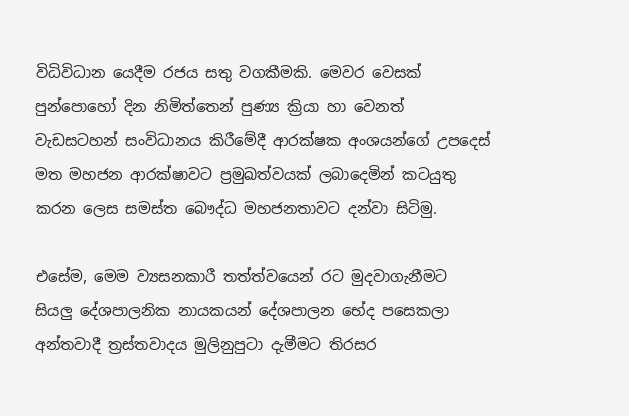විධිවිධාන යෙදීම රජය සතු වගකීමකි. මෙවර වෙසක් පුන්පොහෝ දින නිමිත්තෙන් පුණ්‍ය ක්‍රියා හා වෙනත් වැඩසටහන් සංවිධානය කිරීමේදී ආරක්ෂක අංශයන්ගේ උපදෙස් මත මහජන ආරක්ෂාවට ප්‍රමුඛත්වයක් ලබාදෙමින් කටයුතු කරන ලෙස සමස්ත බෞද්ධ මහජනතාවට දන්වා සිටිමු.

එසේම, මෙම ව්‍යසනකාරී තත්ත්වයෙන් රට මුදවාගැනීමට සියලු දේශපාලනික නායකයන් දේශපාලන භේද පසෙකලා අන්තවාදී ත්‍රස්තවාදය මුලිනුපුටා දැමීමට තිරසර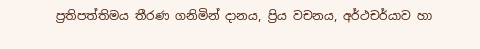ප්‍රතිපත්තිමය තීරණ ගනිමින් දානය, ප්‍රිය වචනය, අර්ථචර්යාව හා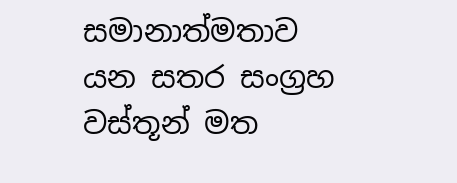සමානාත්මතාව යන සතර සංග්‍රහ වස්තූන් මත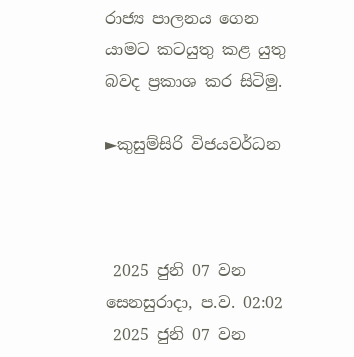රාජ්‍ය පාලනය ගෙන යාමට කටයුතු කළ යුතු බවද ප්‍රකාශ කර සිටිමු.

►කුසුම්සිරි විජයවර්ධන



 2025 ජුනි 07 වන සෙනසුරාදා, ප.ව. 02:02
 2025 ජුනි 07 වන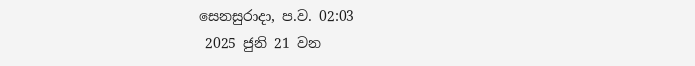සෙනසුරාදා, ප.ව. 02:03
 2025 ජුනි 21 වන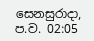සෙනසුරාදා, ප.ව. 02:05